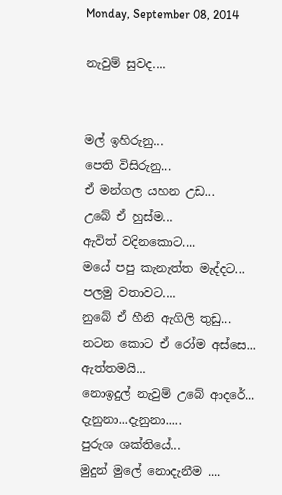Monday, September 08, 2014

නැවුම් සුවද....


මල් ඉහිරුනු...
පෙති විසිරුනු...
ඒ මන්ගල යහන උඩ...
උබේ ඒ හුස්ම...
ඇවිත් වදිනකොට....
මයේ පපු කැනැත්ත මැද්දට...
පලමු වතාවට....
නුබේ ඒ හීනි ඇගිලි තුඩු...
නටන කොට ඒ රෝම අස්සෙ...
ඇත්තමයි...
නොඉදුල් නැවුම් උබේ ආදරේ...
දැනුනා...දැනුනා.....
පුරුශ ශක්තියේ...
මුදුන් මුලේ නොදැනීම ....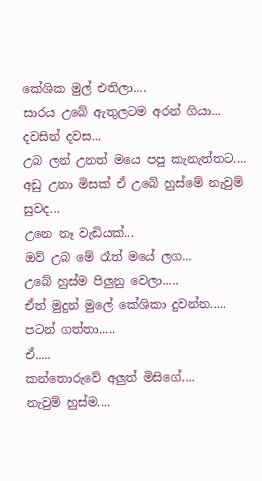කේශික මුල් එතිලා....
සාරය උබේ ඇතුලටම අරන් ගියා...
දවසින් දවස...
උබ ලන් උනත් මයෙ පපු කැනැත්තට....
අඩු උනා මිසක් ඒ උබේ හුස්මේ නැවුම් සුවද...
උනෙ නෑ වැඩියක්...
ඔව් උබ මේ රෑත් මයේ ලග...
උබේ හුස්ම පිලුනු වෙලා.....
ඒත් මුදුන් මුලේ කේශිකා දුවන්න.....
පටන් ගත්තා.....
ඒ.....
කන්තොරුවේ අලුත් මිසිගේ....
නැවුම් හුස්ම....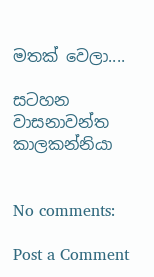මතක් වෙලා....

සටහන
වාසනාවන්ත කාලකන්නියා


No comments:

Post a Comment